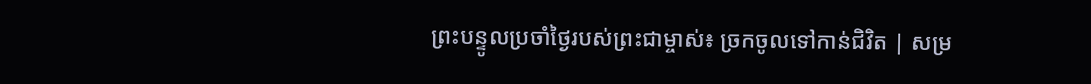ព្រះបន្ទូលប្រចាំថ្ងៃរបស់ព្រះជាម្ចាស់៖ ច្រកចូលទៅកាន់ជិវិត | សម្រ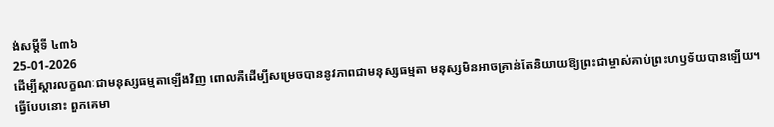ង់សម្ដីទី ៤៣៦
25-01-2026
ដើម្បីស្តារលក្ខណៈជាមនុស្សធម្មតាឡើងវិញ ពោលគឺដើម្បីសម្រេចបាននូវភាពជាមនុស្សធម្មតា មនុស្សមិនអាចគ្រាន់តែនិយាយឱ្យព្រះជាម្ចាស់គាប់ព្រះហឫទ័យបានឡើយ។ ធ្វើបែបនោះ ពួកគេមា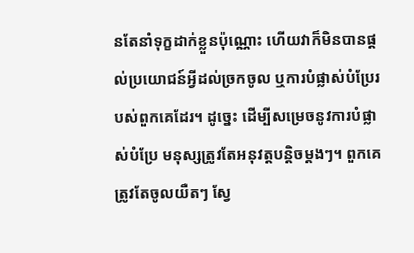នតែនាំទុក្ខដាក់ខ្លួនប៉ុណ្ណោះ ហើយវាក៏មិនបានផ្តល់ប្រយោជន៍អ្វីដល់ច្រកចូល ឬការបំផ្លាស់បំប្រែរបស់ពួកគេដែរ។ ដូច្នេះ ដើម្បីសម្រេចនូវការបំផ្លាស់បំប្រែ មនុស្សត្រូវតែអនុវត្តបន្តិចម្តងៗ។ ពួកគេត្រូវតែចូលយឺតៗ ស្វែ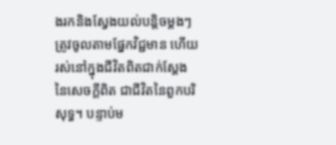ងរកនិងស្វែងយល់បន្តិចម្តងៗ ត្រូវចូលតាមផ្នែកវិជ្ជមាន ហើយរស់នៅក្នុងជីវិតពិតជាក់ស្ដែងនៃសេចក្តីពិត ជាជីវិតនៃពួកបរិសុទ្ធ។ បន្ទាប់ម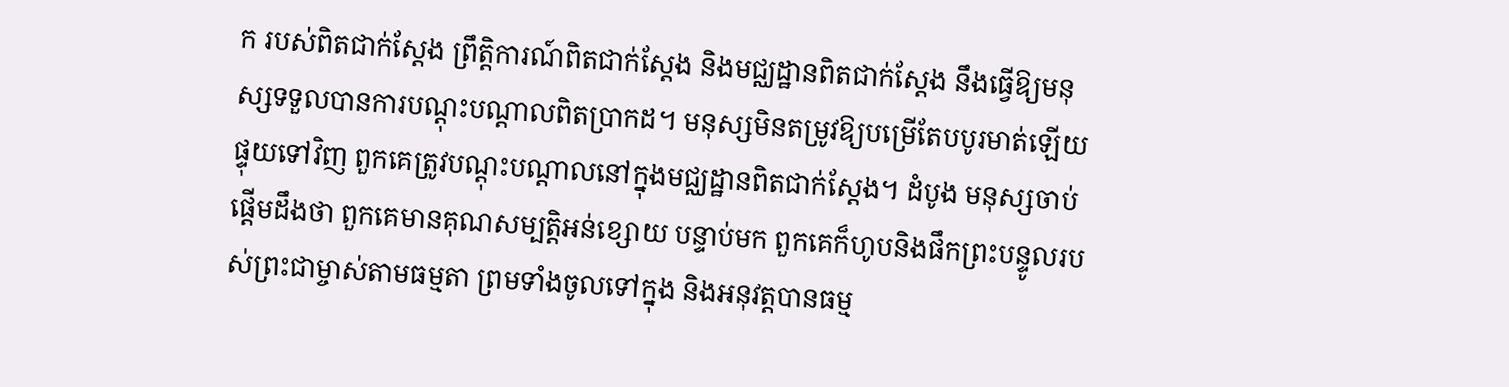ក របស់ពិតជាក់ស្ដែង ព្រឹត្តិការណ៍ពិតជាក់ស្ដែង និងមជ្ឈដ្ឋានពិតជាក់ស្ដែង នឹងធ្វើឱ្យមនុស្សទទួលបានការបណ្តុះបណ្តាលពិតប្រាកដ។ មនុស្សមិនតម្រូវឱ្យបម្រើតែបបូរមាត់ឡើយ ផ្ទុយទៅវិញ ពួកគេត្រូវបណ្តុះបណ្តាលនៅក្នុងមជ្ឈដ្ឋានពិតជាក់ស្តែង។ ដំបូង មនុស្សចាប់ផ្តើមដឹងថា ពួកគេមានគុណសម្បត្តិអន់ខ្សោយ បន្ទាប់មក ពួកគេក៏ហូបនិងផឹកព្រះបន្ទូលរបស់ព្រះជាម្ចាស់តាមធម្មតា ព្រមទាំងចូលទៅក្នុង និងអនុវត្តបានធម្ម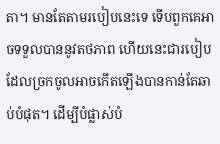តា។ មានតែតាមរបៀបនេះទេ ទើបពួកគេអាចទទួលបាននូវតថភាព ហើយនេះជារបៀបដែលច្រកចូលអាចកើតឡើងបានកាន់តែឆាប់បំផុត។ ដើម្បីបំផ្លាស់បំ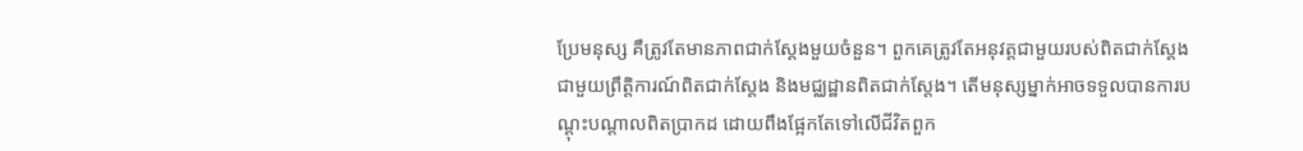ប្រែមនុស្ស គឺត្រូវតែមានភាពជាក់ស្តែងមួយចំនួន។ ពួកគេត្រូវតែអនុវត្តជាមួយរបស់ពិតជាក់ស្ដែង ជាមួយព្រឹត្តិការណ៍ពិតជាក់ស្ដែង និងមជ្ឈដ្ឋានពិតជាក់ស្តែង។ តើមនុស្សម្នាក់អាចទទួលបានការបណ្តុះបណ្តាលពិតប្រាកដ ដោយពឹងផ្អែកតែទៅលើជីវិតពួក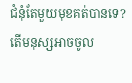ជំនុំតែមួយមុខគត់បានទេ? តើមនុស្សអាចចូល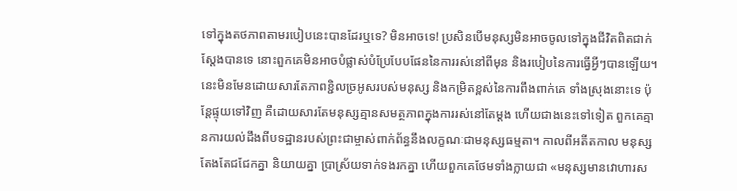ទៅក្នុងតថភាពតាមរបៀបនេះបានដែរឬទេ? មិនអាចទេ! ប្រសិនបើមនុស្សមិនអាចចូលទៅក្នុងជីវិតពិតជាក់ស្តែងបានទេ នោះពួកគេមិនអាចបំផ្លាស់បំប្រែបែបផែននៃការរស់នៅពីមុន និងរបៀបនៃការធ្វើអ្វីៗបានឡើយ។ នេះមិនមែនដោយសារតែភាពខ្ជិលច្រអូសរបស់មនុស្ស និងកម្រិតខ្ពស់នៃការពឹងពាក់គេ ទាំងស្រុងនោះទេ ប៉ុន្តែផ្ទុយទៅវិញ គឺដោយសារតែមនុស្សគ្មានសមត្ថភាពក្នុងការរស់នៅតែម្ដង ហើយជាងនេះទៅទៀត ពួកគេគ្មានការយល់ដឹងពីបទដ្ឋានរបស់ព្រះជាម្ចាស់ពាក់ព័ន្ធនឹងលក្ខណៈជាមនុស្សធម្មតា។ កាលពីអតីតកាល មនុស្សតែងតែជជែកគ្នា និយាយគ្នា ប្រាស្រ័យទាក់ទងរកគ្នា ហើយពួកគេថែមទាំងក្លាយជា «មនុស្សមានវោហារស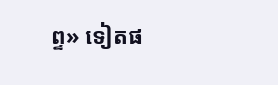ព្ទ» ទៀតផ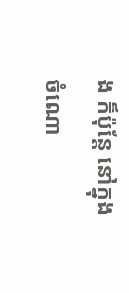ង ក៏ប៉ុន្តែ នៅក្នុងចំណោ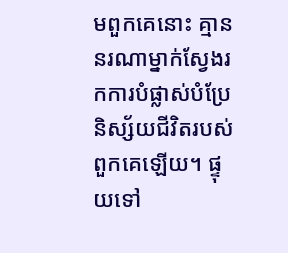មពួកគេនោះ គ្មាននរណាម្នាក់ស្វែងរកការបំផ្លាស់បំប្រែនិស្ស័យជីវិតរបស់ពួកគេឡើយ។ ផ្ទុយទៅ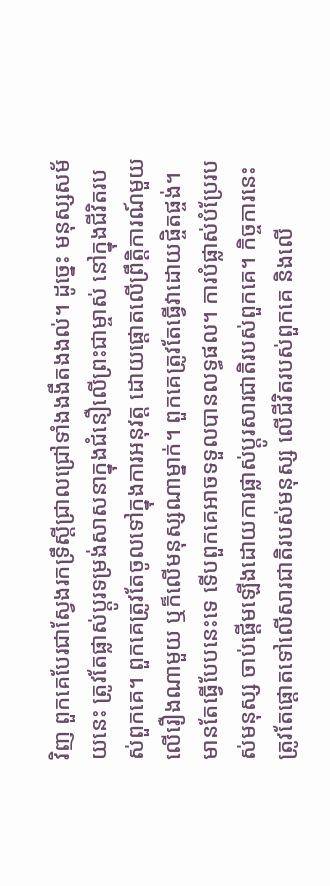វិញ ពួកគេបែរជាស្វែងរកទ្រឹស្តីជ្រាលជ្រៅទាំងងងឹតងងល់។ ដូច្នេះ មនុស្សសម័យនេះ ត្រូវតែផ្លាស់ប្តូរទម្រង់សាសនាក្នុងជំនឿលើព្រះជាម្ចាស់ នៅក្នុងជីវិតរបស់ពួកគេ។ ពួកគេត្រូវតែចូលទៅក្នុងការអនុវត្ត ដោយផ្តោតលើព្រឹត្តិការណ៍មួយ លើរឿងណាមួយ ឬក៏លើមនុស្សណាម្នាក់។ ពួកគេត្រូវតែធ្វើវាដោយផ្ចិតផ្ចង់។ មានតែធ្វើបែបនេះទេ ទើបពួកគេអាចទទួលបានលទ្ធផល។ ការបំផ្លាស់បំប្រែរបស់មនុស្ស ចាប់ផ្តើមឡើងដោយការផ្លាស់ប្តូរសារជាតិរបស់ពួកគេ។ កិច្ចការនេះ ត្រូវតែផ្តោតទៅលើសារជាតិរបស់មនុស្ស លើជីវិតរបស់ពួកគេ និងលើ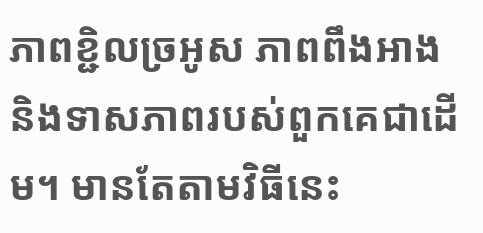ភាពខ្ជិលច្រអូស ភាពពឹងអាង និងទាសភាពរបស់ពួកគេជាដើម។ មានតែតាមវិធីនេះ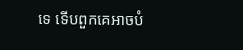ទេ ទើបពួកគេអាចបំ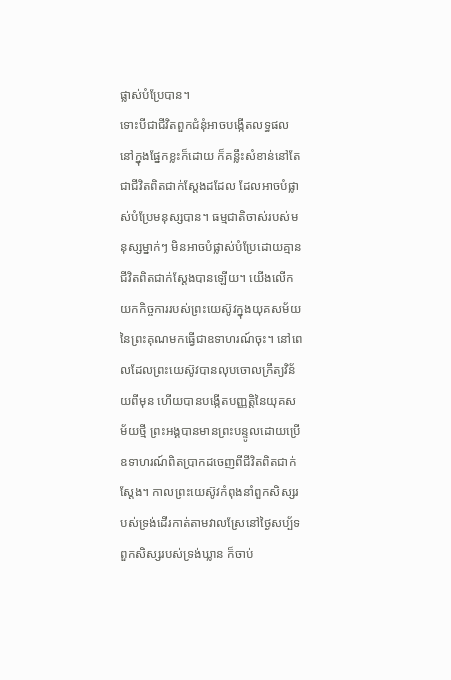ផ្លាស់បំប្រែបាន។
ទោះបីជាជីវិតពួកជំនុំអាចបង្កើតលទ្ធផលនៅក្នុងផ្នែកខ្លះក៏ដោយ ក៏គន្លឹះសំខាន់នៅតែជាជីវិតពិតជាក់ស្តែងដដែល ដែលអាចបំផ្លាស់បំប្រែមនុស្សបាន។ ធម្មជាតិចាស់របស់មនុស្សម្នាក់ៗ មិនអាចបំផ្លាស់បំប្រែដោយគ្មានជីវិតពិតជាក់ស្តែងបានឡើយ។ យើងលើកយកកិច្ចការរបស់ព្រះយេស៊ូវក្នុងយុគសម័យនៃព្រះគុណមកធ្វើជាឧទាហរណ៍ចុះ។ នៅពេលដែលព្រះយេស៊ូវបានលុបចោលក្រឹត្យវិន័យពីមុន ហើយបានបង្កើតបញ្ញត្តិនៃយុគសម័យថ្មី ព្រះអង្គបានមានព្រះបន្ទូលដោយប្រើឧទាហរណ៍ពិតប្រាកដចេញពីជីវិតពិតជាក់ស្តែង។ កាលព្រះយេស៊ូវកំពុងនាំពួកសិស្សរបស់ទ្រង់ដើរកាត់តាមវាលស្រែនៅថ្ងៃសប្ប័ទ ពួកសិស្សរបស់ទ្រង់ឃ្លាន ក៏ចាប់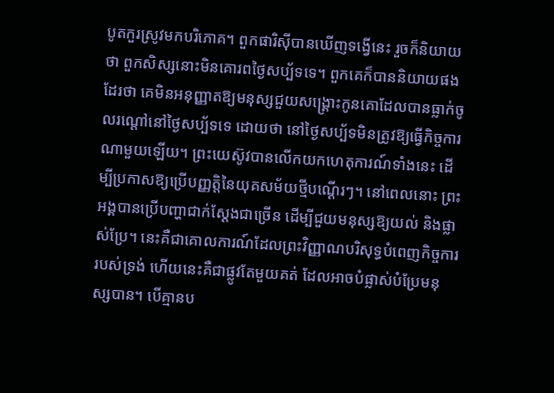បូតកួរស្រូវមកបរិភោគ។ ពួកផារិស៊ីបានឃើញទង្វើនេះ រួចក៏និយាយថា ពួកសិស្សនោះមិនគោរពថ្ងៃសប្ប័ទទេ។ ពួកគេក៏បាននិយាយផងដែរថា គេមិនអនុញ្ញាតឱ្យមនុស្សជួយសង្គ្រោះកូនគោដែលបានធ្លាក់ចូលរណ្តៅនៅថ្ងៃសប្ប័ទទេ ដោយថា នៅថ្ងៃសប្ប័ទមិនត្រូវឱ្យធ្វើកិច្ចការណាមួយឡើយ។ ព្រះយេស៊ូវបានលើកយកហេតុការណ៍ទាំងនេះ ដើម្បីប្រកាសឱ្យប្រើបញ្ញត្តិនៃយុគសម័យថ្មីបណ្ដើរៗ។ នៅពេលនោះ ព្រះអង្គបានប្រើបញ្ហាជាក់ស្តែងជាច្រើន ដើម្បីជួយមនុស្សឱ្យយល់ និងផ្លាស់ប្រែ។ នេះគឺជាគោលការណ៍ដែលព្រះវិញ្ញាណបរិសុទ្ធបំពេញកិច្ចការរបស់ទ្រង់ ហើយនេះគឺជាផ្លូវតែមួយគត់ ដែលអាចបំផ្លាស់បំប្រែមនុស្សបាន។ បើគ្មានប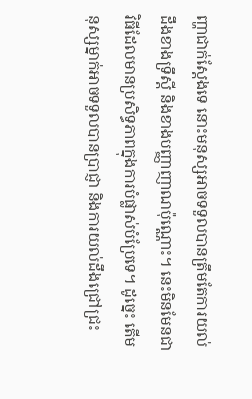ញ្ហាជាក់ស្តែងទេ នោះមនុស្សអាចទទួលបានត្រឹមតែការយល់ដឹងខាងទ្រឹស្តី និងខាងបញ្ញាញាណប៉ុណ្ណោះ។ នេះមិនមែនជាវិធីដែលមានប្រសិទ្ធភាពក្នុងការបំផ្លាស់បំប្រែទេ។ ដូច្នេះ តើមនុស្សម្នាក់អាចទទួលបានប្រាជ្ញា និងការយល់ដឹងជ្រៅជ្រះ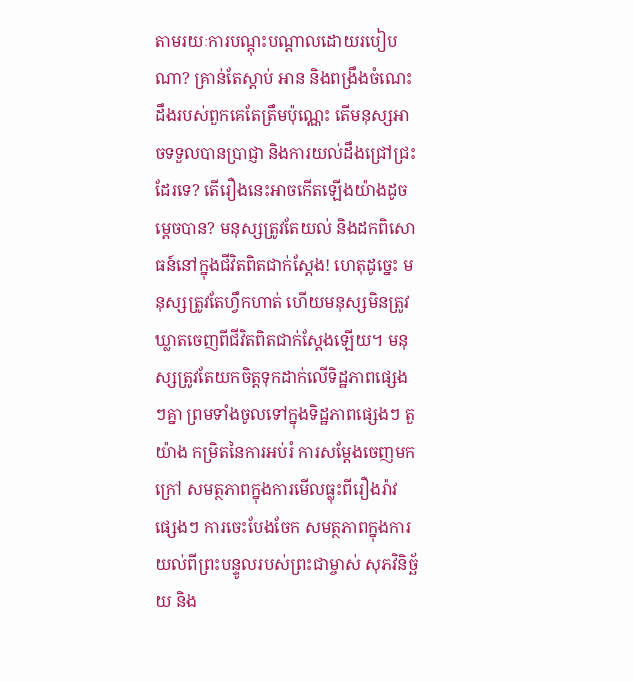តាមរយៈការបណ្តុះបណ្តាលដោយរបៀបណា? គ្រាន់តែស្តាប់ អាន និងពង្រឹងចំណេះដឹងរបស់ពួកគេតែត្រឹមប៉ុណ្ណេះ តើមនុស្សអាចទទួលបានប្រាជ្ញា និងការយល់ដឹងជ្រៅជ្រះដែរទេ? តើរឿងនេះអាចកើតឡើងយ៉ាងដូចម្តេចបាន? មនុស្សត្រូវតែយល់ និងដកពិសោធន៍នៅក្នុងជីវិតពិតជាក់ស្តែង! ហេតុដូច្នេះ មនុស្សត្រូវតែហ្វឹកហាត់ ហើយមនុស្សមិនត្រូវឃ្លាតចេញពីជីវិតពិតជាក់ស្តែងឡើយ។ មនុស្សត្រូវតែយកចិត្តទុកដាក់លើទិដ្ឋភាពផ្សេងៗគ្នា ព្រមទាំងចូលទៅក្នុងទិដ្ឋភាពផ្សេងៗ តួយ៉ាង កម្រិតនៃការអប់រំ ការសម្ដែងចេញមកក្រៅ សមត្ថភាពក្នុងការមើលធ្លុះពីរឿងរ៉ាវផ្សេងៗ ការចេះបែងចែក សមត្ថភាពក្នុងការយល់ពីព្រះបន្ទូលរបស់ព្រះជាម្ចាស់ សុភវិនិច្ឆ័យ និង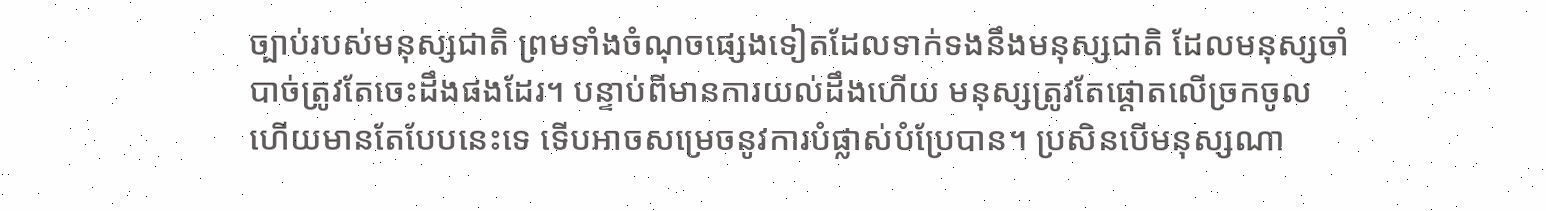ច្បាប់របស់មនុស្សជាតិ ព្រមទាំងចំណុចផ្សេងទៀតដែលទាក់ទងនឹងមនុស្សជាតិ ដែលមនុស្សចាំបាច់ត្រូវតែចេះដឹងផងដែរ។ បន្ទាប់ពីមានការយល់ដឹងហើយ មនុស្សត្រូវតែផ្តោតលើច្រកចូល ហើយមានតែបែបនេះទេ ទើបអាចសម្រេចនូវការបំផ្លាស់បំប្រែបាន។ ប្រសិនបើមនុស្សណា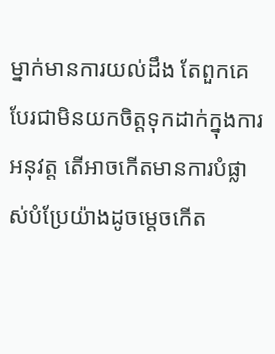ម្នាក់មានការយល់ដឹង តែពួកគេបែរជាមិនយកចិត្តទុកដាក់ក្នុងការអនុវត្ត តើអាចកើតមានការបំផ្លាស់បំប្រែយ៉ាងដូចម្តេចកើត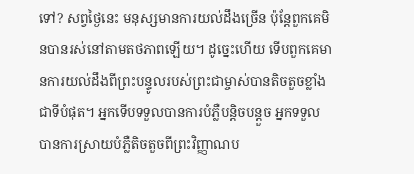ទៅ? សព្វថ្ងៃនេះ មនុស្សមានការយល់ដឹងច្រើន ប៉ុន្តែពួកគេមិនបានរស់នៅតាមតថភាពឡើយ។ ដូច្នេះហើយ ទើបពួកគេមានការយល់ដឹងពីព្រះបន្ទូលរបស់ព្រះជាម្ចាស់បានតិចតួចខ្លាំងជាទីបំផុត។ អ្នកទើបទទួលបានការបំភ្លឺបន្តិចបន្ដួច អ្នកទទួលបានការស្រាយបំភ្លឺតិចតួចពីព្រះវិញ្ញាណប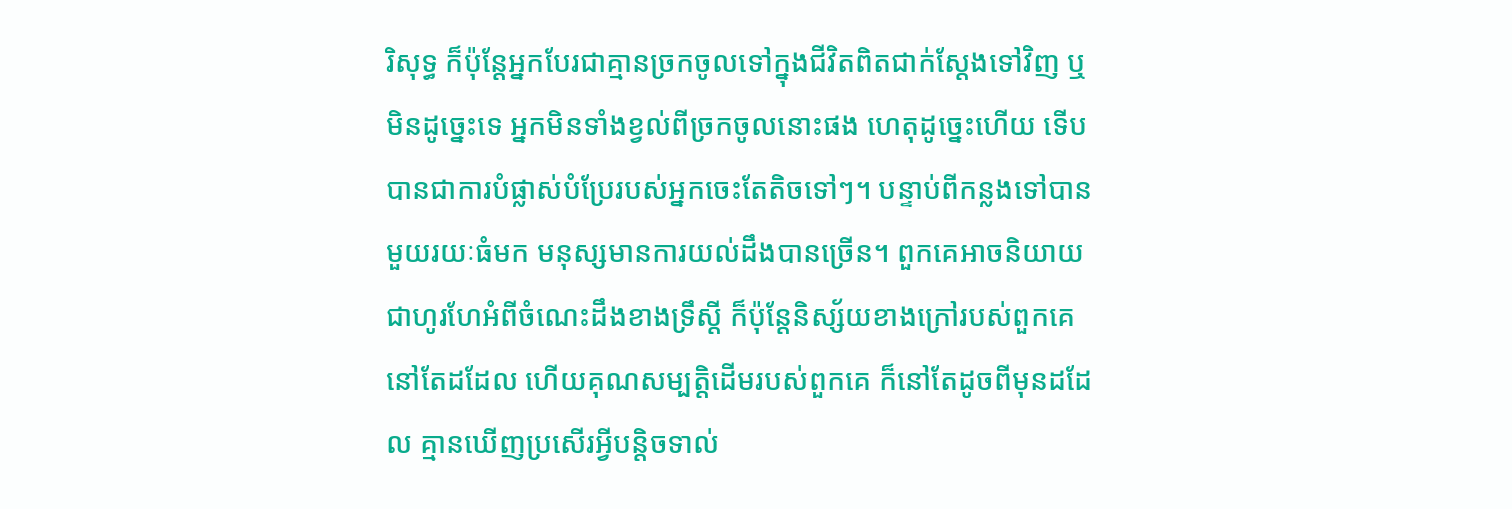រិសុទ្ធ ក៏ប៉ុន្តែអ្នកបែរជាគ្មានច្រកចូលទៅក្នុងជីវិតពិតជាក់ស្តែងទៅវិញ ឬមិនដូច្នេះទេ អ្នកមិនទាំងខ្វល់ពីច្រកចូលនោះផង ហេតុដូច្នេះហើយ ទើបបានជាការបំផ្លាស់បំប្រែរបស់អ្នកចេះតែតិចទៅៗ។ បន្ទាប់ពីកន្លងទៅបានមួយរយៈធំមក មនុស្សមានការយល់ដឹងបានច្រើន។ ពួកគេអាចនិយាយជាហូរហែអំពីចំណេះដឹងខាងទ្រឹស្តី ក៏ប៉ុន្តែនិស្ស័យខាងក្រៅរបស់ពួកគេនៅតែដដែល ហើយគុណសម្បត្តិដើមរបស់ពួកគេ ក៏នៅតែដូចពីមុនដដែល គ្មានឃើញប្រសើរអ្វីបន្តិចទាល់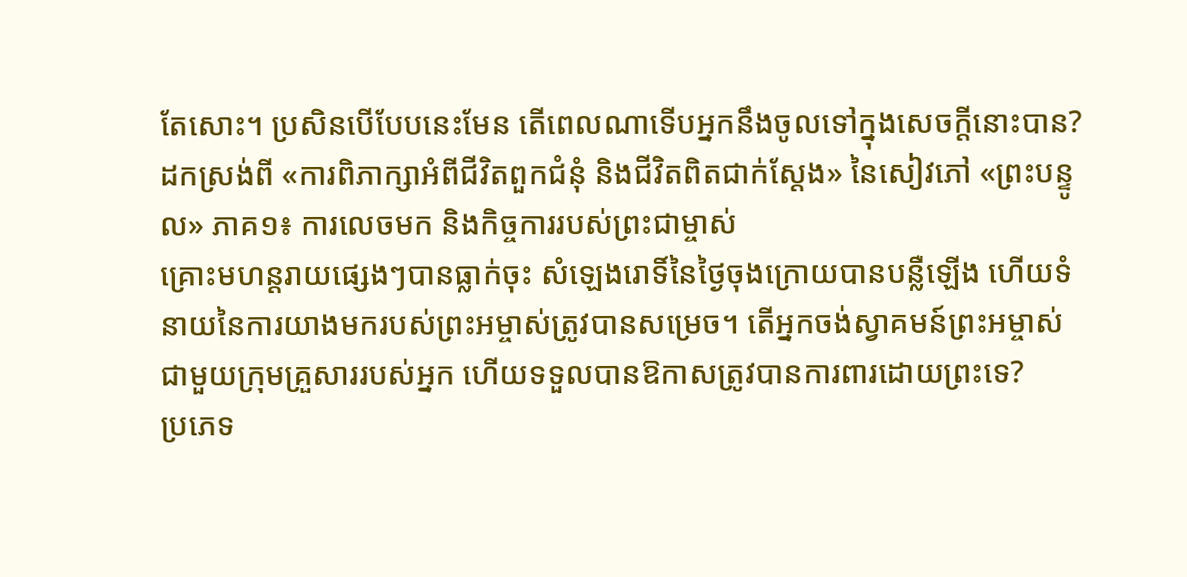តែសោះ។ ប្រសិនបើបែបនេះមែន តើពេលណាទើបអ្នកនឹងចូលទៅក្នុងសេចក្ដីនោះបាន?
ដកស្រង់ពី «ការពិភាក្សាអំពីជីវិតពួកជំនុំ និងជីវិតពិតជាក់ស្តែង» នៃសៀវភៅ «ព្រះបន្ទូល» ភាគ១៖ ការលេចមក និងកិច្ចការរបស់ព្រះជាម្ចាស់
គ្រោះមហន្តរាយផ្សេងៗបានធ្លាក់ចុះ សំឡេងរោទិ៍នៃថ្ងៃចុងក្រោយបានបន្លឺឡើង ហើយទំនាយនៃការយាងមករបស់ព្រះអម្ចាស់ត្រូវបានសម្រេច។ តើអ្នកចង់ស្វាគមន៍ព្រះអម្ចាស់ជាមួយក្រុមគ្រួសាររបស់អ្នក ហើយទទួលបានឱកាសត្រូវបានការពារដោយព្រះទេ?
ប្រភេទ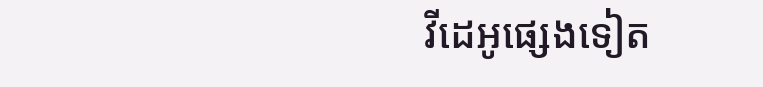វីដេអូផ្សេងទៀត